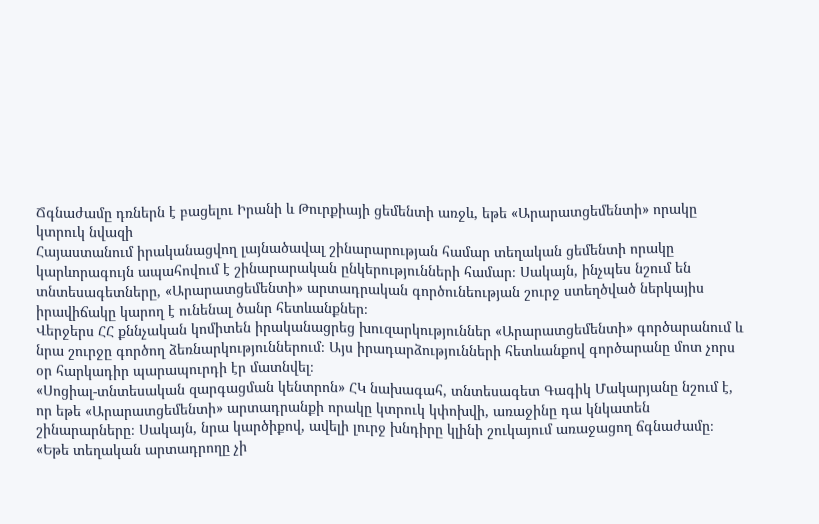Ճգնաժամը դռներն է բացելու Իրանի և Թուրքիայի ցեմենտի առջև, եթե «Արարատցեմենտի» որակը կտրուկ նվազի
Հայաստանում իրականացվող լայնածավալ շինարարության համար տեղական ցեմենտի որակը կարևորագույն ապահովում է շինարարական ընկերությունների համար։ Սակայն, ինչպես նշում են տնտեսագետները, «Արարատցեմենտի» արտադրական գործունեության շուրջ ստեղծված ներկայիս իրավիճակը կարող է ունենալ ծանր հետևանքներ։
Վերջերս ՀՀ քննչական կոմիտեն իրականացրեց խուզարկություններ «Արարատցեմենտի» գործարանում և նրա շուրջը գործող ձեռնարկություններում։ Այս իրադարձությունների հետևանքով գործարանը մոտ չորս օր հարկադիր պարապուրդի էր մատնվել։
«Սոցիալ-տնտեսական զարգացման կենտրոն» ՀԿ նախագահ, տնտեսագետ Գագիկ Մակարյանը նշում է, որ եթե «Արարատցեմենտի» արտադրանքի որակը կտրուկ կփոխվի, առաջինը դա կնկատեն շինարարները։ Սակայն, նրա կարծիքով, ավելի լուրջ խնդիրը կլինի շուկայում առաջացող ճգնաժամը։
«Եթե տեղական արտադրողը չի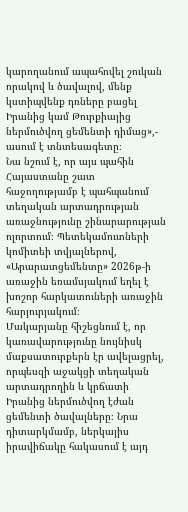կարողանում ապահովել շուկան որակով և ծավալով, մենք կստիպվենք դռները բացել Իրանից կամ Թուրքիայից ներմուծվող ցեմենտի դիմաց»,- ասում է տնտեսագետը։
Նա նշում է, որ այս պահին Հայաստանը շատ հաջողությամբ է պահպանում տեղական արտադրության առաջնությունը շինարարության ոլորտում։ Պետեկամուտների կոմիտեի տվյալներով, «Արարատցեմենտը» 2026թ-ի առաջին եռամսյակում եղել է խոշոր հարկատուների առաջին հարյուրյակում։
Մակարյանը հիշեցնում է, որ կառավարությունը նույնիսկ մաքսատուրքերն էր ավելացրել, որպեսզի աջակցի տեղական արտադրողին և կրճատի Իրանից ներմուծվող էժան ցեմենտի ծավալները։ Նրա դիտարկմամբ, ներկայիս իրավիճակը հակասում է այդ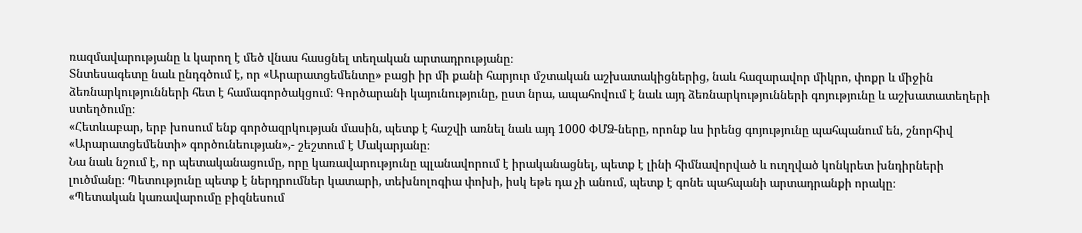ռազմավարությանը և կարող է մեծ վնաս հասցնել տեղական արտադրությանը։
Տնտեսագետը նաև ընդգծում է, որ «Արարատցեմենտը» բացի իր մի քանի հարյուր մշտական աշխատակիցներից, նաև հազարավոր միկրո, փոքր և միջին ձեռնարկությունների հետ է համագործակցում։ Գործարանի կայունությունը, ըստ նրա, ապահովում է նաև այդ ձեռնարկությունների գոյությունը և աշխատատեղերի ստեղծումը։
«Հետևաբար, երբ խոսում ենք գործազրկության մասին, պետք է հաշվի առնել նաև այդ 1000 ՓՄՁ-ները, որոնք ևս իրենց գոյությունը պահպանում են, շնորհիվ «Արարատցեմենտի» գործունեության»,- շեշտում է Մակարյանը։
Նա նաև նշում է, որ պետականացումը, որը կառավարությունը պլանավորում է իրականացնել, պետք է լինի հիմնավորված և ուղղված կոնկրետ խնդիրների լուծմանը։ Պետությունը պետք է ներդրումներ կատարի, տեխնոլոգիա փոխի, իսկ եթե դա չի անում, պետք է գոնե պահպանի արտադրանքի որակը։
«Պետական կառավարումը բիզնեսում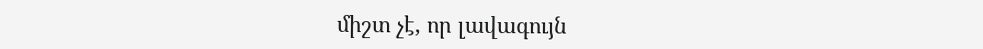միշտ չէ, որ լավագույն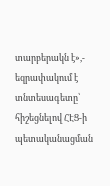տարբերակն է»,- եզրափակում է տնտեսագետը՝ հիշեցնելով ՀԷՑ-ի պետականացման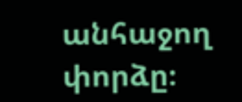անհաջող փորձը։